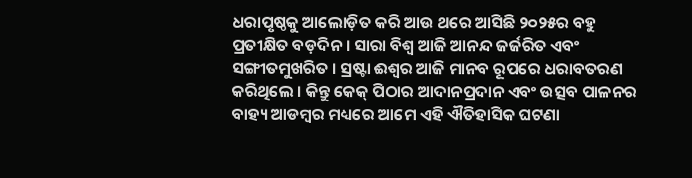ଧରାପୃଷ୍ଠକୁ ଆଲୋଡ଼ିତ କରି ଆଉ ଥରେ ଆସିଛି ୨୦୨୫ର ବହୁ ପ୍ରତୀକ୍ଷିତ ବଡ଼ଦିନ । ସାରା ବିଶ୍ୱ ଆଜି ଆନନ୍ଦ ଜର୍ଜରିତ ଏବଂ ସଙ୍ଗୀତମୁଖରିତ । ସ୍ରଷ୍ଟା ଈଶ୍ୱର ଆଜି ମାନବ ରୂପରେ ଧରାବତରଣ କରିଥିଲେ । କିନ୍ତୁ କେକ୍ ପିଠାର ଆଦାନପ୍ରଦାନ ଏବଂ ଉତ୍ସବ ପାଳନର ବାହ୍ୟ ଆଡମ୍ବର ମଧ୍ୟରେ ଆମେ ଏହି ଐତିହାସିକ ଘଟଣା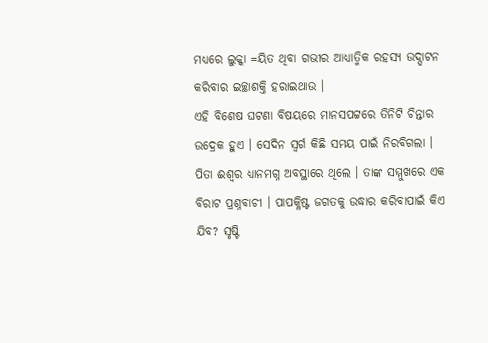ମଧ୍ୟରେ ଲୁକ୍କା =ୟିତ ଥିବା ଗଭୀର ଆଧ୍ୟାତ୍ମିକ ରହସ୍ୟ ଉଦ୍ଘାଟନ କରିବାର ଇଚ୍ଛାଶକ୍ତି ହରାଇଥାଉ ।
ଏହି ବିଶେଷ ଘଟଣା ବିଷୟରେ ମାନସପଟ୍ଟରେ ତିନିଟି ଚିନ୍ତାର ଉଦ୍ରେକ ହୁଏ । ସେଦିନ ସ୍ୱର୍ଗ କିଛି ସମୟ ପାଇଁ ନିରବିଗଲା । ପିତା ଈଶ୍ୱର ଧ୍ୟାନମଗ୍ନ ଅବସ୍ଥାରେ ଥିଲେ । ତାଙ୍କ ସମ୍ମୁଖରେ ଏକ ବିରାଟ ପ୍ରଶ୍ନବାଚୀ । ପାପକ୍ଳିଷ୍ଟ ଜଗତକୁ ଉଦ୍ଧାର କରିବାପାଇଁ କିଏ ଯିବ? ସୃଷ୍ଟି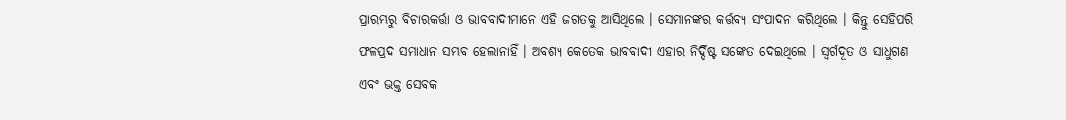ପ୍ରାରମ୍ଭରୁ ବିଚାରକର୍ତ୍ତା ଓ ଭାବବାଦୀମାନେ ଏହି ଜଗତକୁ ଆସିଥିଲେ । ସେମାନଙ୍କର କର୍ତ୍ତବ୍ୟ ସଂପାଦନ କରିଥିଲେ । କିନ୍ତୁ ସେହିପରି ଫଳପ୍ରଦ ସମାଧାନ ସମ୍ଭବ ହେଲାନାହିଁ । ଅବଶ୍ୟ କେତେକ ଭାବବାଦୀ ଏହାର ନିର୍ଦ୍ଦିଷ୍ଟ ସଙ୍କେତ ଦେଇଥିଲେ । ସ୍ୱର୍ଗଦୂତ ଓ ସାଧୁଗଣ ଏବଂ ଭକ୍ତ ସେବକ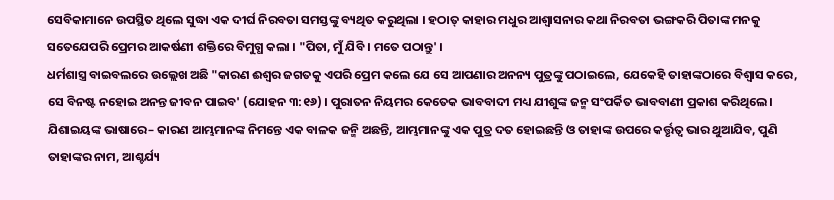ସେବିକାମାନେ ଉପସ୍ଥିତ ଥିଲେ ସୁଦ୍ଧା ଏକ ଦୀର୍ଘ ନିରବତା ସମସ୍ତଙ୍କୁ ବ୍ୟଥିତ କରୁଥିଲା । ହଠାତ୍ କାହାର ମଧୁର ଆଶ୍ୱାସନାର କଥା ନିରବତା ଭଙ୍ଗକରି ପିତାଙ୍କ ମନକୁ ସତେଯେପରି ପ୍ରେମର ଆକର୍ଷଣୀ ଶକ୍ତିରେ ବିମୁଗ୍ଧ କଲା । "ପିତା, ମୁଁ ଯିବି । ମତେ ପଠାନ୍ତୁ' ।
ଧର୍ମଶାସ୍ତ୍ର ବାଇବଲରେ ଉଲ୍ଲେଖ ଅଛି "କାରଣ ଈଶ୍ୱର ଜଗତକୁ ଏପରି ପ୍ରେମ କଲେ ଯେ ସେ ଆପଣାର ଅନନ୍ୟ ପୁତ୍ରଙ୍କୁ ପଠାଇଲେ, ଯେକେହି ତାହାଙ୍କଠାରେ ବିଶ୍ୱାସ କରେ, ସେ ବିନଷ୍ଟ ନହୋଇ ଅନନ୍ତ ଜୀବନ ପାଇବ' (ଯୋହନ ୩:୧୬) । ପୁରାତନ ନିୟମର କେତେକ ଭାବବାଦୀ ମଧ୍ୟ ଯୀଶୁଙ୍କ ଜନ୍ମ ସଂପର୍କିତ ଭାବବାଣୀ ପ୍ରକାଶ କରିଥିଲେ । ଯିଶାଇୟଙ୍କ ଭାଷାରେ– କାରଣ ଆମ୍ଭମାନଙ୍କ ନିମନ୍ତେ ଏକ ବାଳକ ଜନ୍ମି ଅଛନ୍ତି, ଆମ୍ଭମାନଙ୍କୁ ଏକ ପୁତ୍ର ଦତ ହୋଇଛନ୍ତି ଓ ତାହାଙ୍କ ଉପରେ କର୍ତ୍ତୃତ୍ୱ ଭାର ଥୁଆଯିବ, ପୁଣି ତାହାଙ୍କର ନାମ, ଆଶ୍ଚର୍ଯ୍ୟ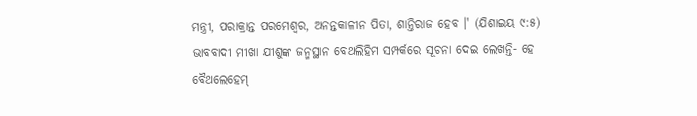ମନ୍ତ୍ରୀ, ପରାକ୍ରାନ୍ତ ପରମେଶ୍ୱର, ଅନନ୍ତକାଳୀନ ପିତା, ଶାନ୍ତିରାଜ ହେବ ।' (ଯିଶାଇୟ ୯:୫) ଭାବବାଦୀ ମୀଖା ଯୀଶୁଙ୍କ ଜନ୍ମସ୍ଥାନ ବେଥଲିହିମ ସମ୍ପର୍କରେ ସୂଚନା ଦେଇ ଲେଖନ୍ତି- ହେ ବୈଥଲେହେମ୍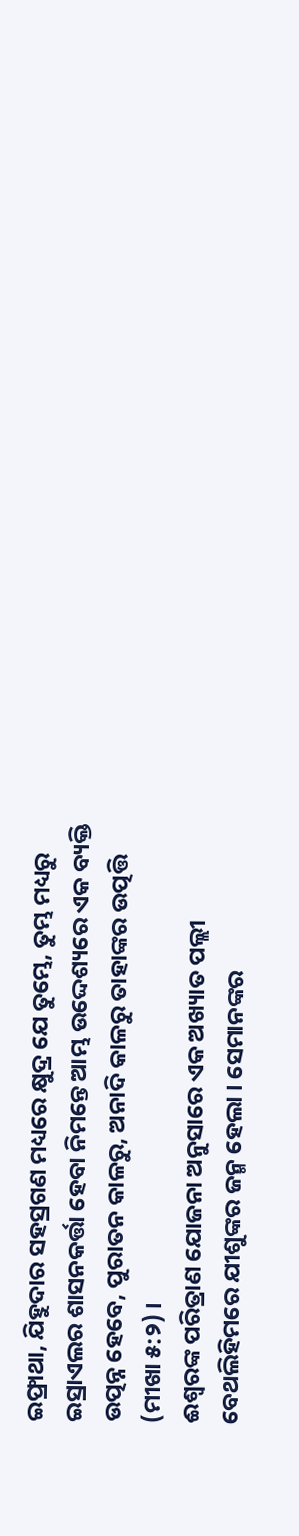ଇଫ୍ରାଥା, ଯିହୁଦାର ସହସ୍ରଗଣ ମଧ୍ୟରେ କ୍ଷୁଦ୍ର ଯେ ତୁମ୍ଭେ, ତୁମ୍ଭ ମଧ୍ୟରୁ ଇସ୍ରାଏଲର ଶାସନକର୍ତ୍ତା ହେବା ନିମନ୍ତେ ଆମ୍ଭ ଉଦ୍ଦେଶ୍ୟରେ ଏକ ବ୍ୟକ୍ତି ଉତ୍ପନ୍ନ ହେବେ, ପୁରାତନ କାଳରୁ, ଅନାଦି କାଳରୁ ତାହାଙ୍କର ଉତ୍ପତ୍ତି (ମୀଖା ୫:୨) ।
ଈଶ୍ୱରଙ୍କ ପରିତ୍ରାଣ ଯୋଜନା ଅନୁସାରେ ଏକ ଅଖ୍ୟାତ ପଲ୍ଲୀ ବେଥଲିହିମରେ ଯୀଶୁଙ୍କର ଜନ୍ମ ହେଲା । ସେମାନଙ୍କର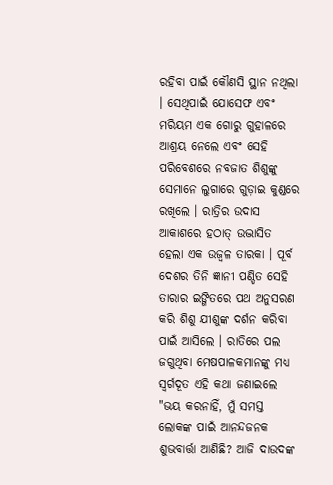ରହିବା ପାଇଁ କୌଣସି ସ୍ଥାନ ନଥିଲା । ସେଥିପାଇଁ ଯୋସେଫ ଏବଂ ମରିୟମ ଏକ ଗୋରୁ ଗୁହାଳରେ ଆଶ୍ରୟ ନେଲେ ଏବଂ ସେହି ପରିବେଶରେ ନବଜାତ ଶିଶୁଙ୍କୁ ସେମାନେ ଲୁଗାରେ ଗୁଡ଼ାଇ କୁଣ୍ଡରେ ରଖିଲେ । ରାତ୍ରିର ଉଦାସ ଆକାଶରେ ହଠାତ୍ ଉଦ୍ଭାସିତ ହେଲା ଏକ ଉଜ୍ୱଳ ତାରକା । ପୂର୍ବ ଦେଶର ତିନି ଜ୍ଞାନୀ ପଣ୍ଡିତ ସେହି ତାରାର ଇଙ୍ଗିତରେ ପଥ ଅନୁସରଣ କରି ଶିଶୁ ଯୀଶୁଙ୍କ ଦର୍ଶନ କରିବା ପାଇଁ ଆସିଲେ । ରାତିରେ ପଲ ଜଗୁଥିବା ମେଷପାଳକମାନଙ୍କୁ ମଧ୍ୟ ସ୍ୱର୍ଗଦୂତ ଏହି କଥା ଜଣାଇଲେ "ଭୟ କରନାହିଁ, ମୁଁ ସମସ୍ତ ଲୋକଙ୍କ ପାଇଁ ଆନନ୍ଦଜନକ ଶୁଭବାର୍ତ୍ତା ଆଣିଛି? ଆଜି ଦାଉଦଙ୍କ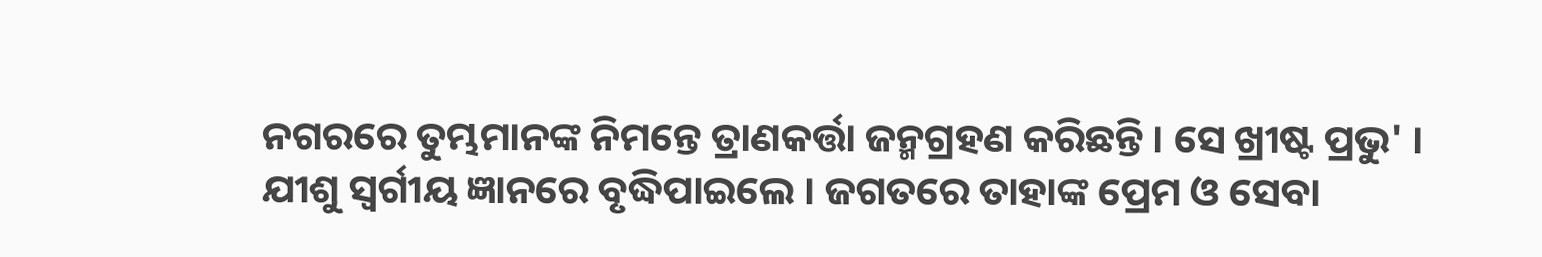ନଗରରେ ତୁମ୍ଭମାନଙ୍କ ନିମନ୍ତେ ତ୍ରାଣକର୍ତ୍ତା ଜନ୍ମଗ୍ରହଣ କରିଛନ୍ତି । ସେ ଖ୍ରୀଷ୍ଟ ପ୍ରଭୁ' ।
ଯୀଶୁ ସ୍ୱର୍ଗୀୟ ଜ୍ଞାନରେ ବୃଦ୍ଧିପାଇଲେ । ଜଗତରେ ତାହାଙ୍କ ପ୍ରେମ ଓ ସେବା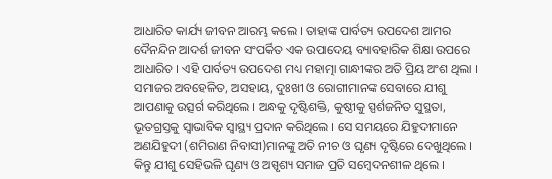ଆଧାରିତ କାର୍ଯ୍ୟ ଜୀବନ ଆରମ୍ଭ କଲେ । ତାହାଙ୍କ ପାର୍ବତ୍ୟ ଉପଦେଶ ଆମର ଦୈନନ୍ଦିନ ଆଦର୍ଶ ଜୀବନ ସଂପର୍କିତ ଏକ ଉପାଦେୟ ବ୍ୟାବହାରିକ ଶିକ୍ଷା ଉପରେ ଆଧାରିତ । ଏହି ପାର୍ବତ୍ୟ ଉପଦେଶ ମଧ୍ୟ ମହାତ୍ମା ଗାନ୍ଧୀଙ୍କର ଅତି ପ୍ରିୟ ଅଂଶ ଥିଲା ।
ସମାଜର ଅବହେଳିତ, ଅସହାୟ, ଦୁଃଖୀ ଓ ରୋଗୀମାନଙ୍କ ସେବାରେ ଯୀଶୁ ଆପଣାକୁ ଉତ୍ସର୍ଗ କରିଥିଲେ । ଅନ୍ଧକୁ ଦୃଷ୍ଟିଶକ୍ତି, କୁଷ୍ଠୀକୁ ସ୍ପର୍ଶଜନିତ ସୁସ୍ଥତା, ଭୂତଗ୍ରସ୍ତକୁ ସ୍ୱାଭାବିକ ସ୍ୱାସ୍ଥ୍ୟ ପ୍ରଦାନ କରିଥିଲେ । ସେ ସମୟରେ ଯିହୁଦୀମାନେ ଅଣଯିହୁଦୀ (ଶମିରାଣ ନିବାସୀ)ମାନଙ୍କୁ ଅତି ନୀଚ ଓ ଘୃଣ୍ୟ ଦୃଷ୍ଟିରେ ଦେଖୁଥିଲେ । କିନ୍ତୁ ଯୀଶୁ ସେହିଭଳି ଘୃଣ୍ୟ ଓ ଅସ୍ପୃଶ୍ୟ ସମାଜ ପ୍ରତି ସମ୍ବେଦନଶୀଳ ଥିଲେ ।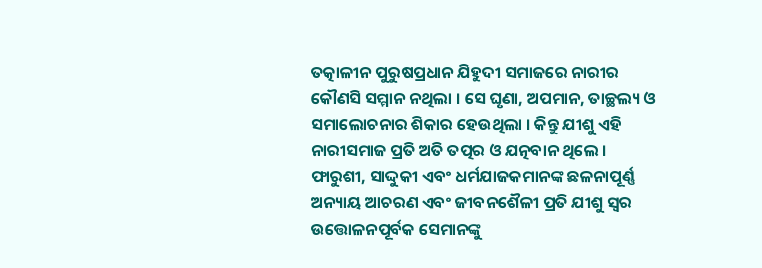ତତ୍କାଳୀନ ପୁରୁଷପ୍ରଧାନ ଯିହୁଦୀ ସମାଜରେ ନାରୀର କୌଣସି ସମ୍ମାନ ନଥିଲା । ସେ ଘୃଣା, ଅପମାନ, ତାଚ୍ଛଲ୍ୟ ଓ ସମାଲୋଚନାର ଶିକାର ହେଉଥିଲା । କିନ୍ତୁ ଯୀଶୁ ଏହି ନାରୀସମାଜ ପ୍ରତି ଅତି ତତ୍ପର ଓ ଯତ୍ନବାନ ଥିଲେ । ଫାରୁଶୀ, ସାଦ୍ଦୁକୀ ଏବଂ ଧର୍ମଯାଜକମାନଙ୍କ ଛଳନାପୂର୍ଣ୍ଣ ଅନ୍ୟାୟ ଆଚରଣ ଏବଂ ଜୀବନଶୈଳୀ ପ୍ରତି ଯୀଶୁ ସ୍ୱର ଉତ୍ତୋଳନପୂର୍ବକ ସେମାନଙ୍କୁ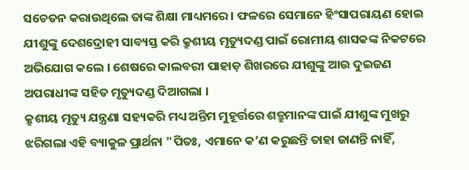ସଚେତନ କରାଉଥିଲେ ତାଙ୍କ ଶିକ୍ଷା ମାଧ୍ୟମରେ । ଫଳରେ ସେମାନେ ହିଂସାପରାୟଣ ହୋଇ ଯୀଶୁଙ୍କୁ ଦେଶଦ୍ରୋହୀ ସାବ୍ୟସ୍ତ କରି କ୍ରୁଶୀୟ ମୃତ୍ୟୁଦଣ୍ଡ ପାଇଁ ରୋମୀୟ ଶାସକଙ୍କ ନିକଟରେ ଅଭିଯୋଗ କଲେ । ଶେଷରେ କାଲବରୀ ପାହାଡ଼ ଶିଖରରେ ଯୀଶୁଙ୍କୁ ଆଉ ଦୁଇଜଣ ଅପରାଧୀଙ୍କ ସହିତ ମୃତ୍ୟୁଦଣ୍ଡ ଦିଆଗଲା ।
କ୍ରୁଶୀୟ ମୃତ୍ୟୁ ଯନ୍ତ୍ରଣା ସହ୍ୟକରି ମଧ୍ୟ ଅନ୍ତିମ ମୁହୂର୍ତ୍ତରେ ଶତ୍ରୁମାନଙ୍କ ପାଇଁ ଯୀଶୁଙ୍କ ମୁଖରୁ ଝରିଗଲା ଏହି ବ୍ୟାକୁଳ ପ୍ରାର୍ଥନା "ପିତଃ, ଏମାନେ କ’ଣ କରୁଛନ୍ତି ତାହା ଜାଣନ୍ତି ନାହିଁ,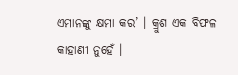ଏମାନଙ୍କୁ କ୍ଷମା କର’ । କ୍ରୁଶ ଏକ ବିଫଳ କାହାଣୀ ନୁହେଁ ।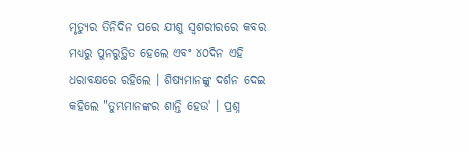ମୃତ୍ୟୁର ତିନିଦିନ ପରେ ଯୀଶୁ ସ୍ୱଶରୀରରେ କବର ମଧ୍ୟରୁ ପୁନରୁତ୍ଥିତ ହେଲେ ଏବଂ ୪୦ଦିନ ଏହି ଧରାବକ୍ଷରେ ରହିଲେ । ଶିଷ୍ୟମାନଙ୍କୁ ଦର୍ଶନ ଦେଇ କହିଲେ "ତୁମ୍ଭମାନଙ୍କର ଶାନ୍ତି ହେଉ' । ପ୍ରଶ୍ନ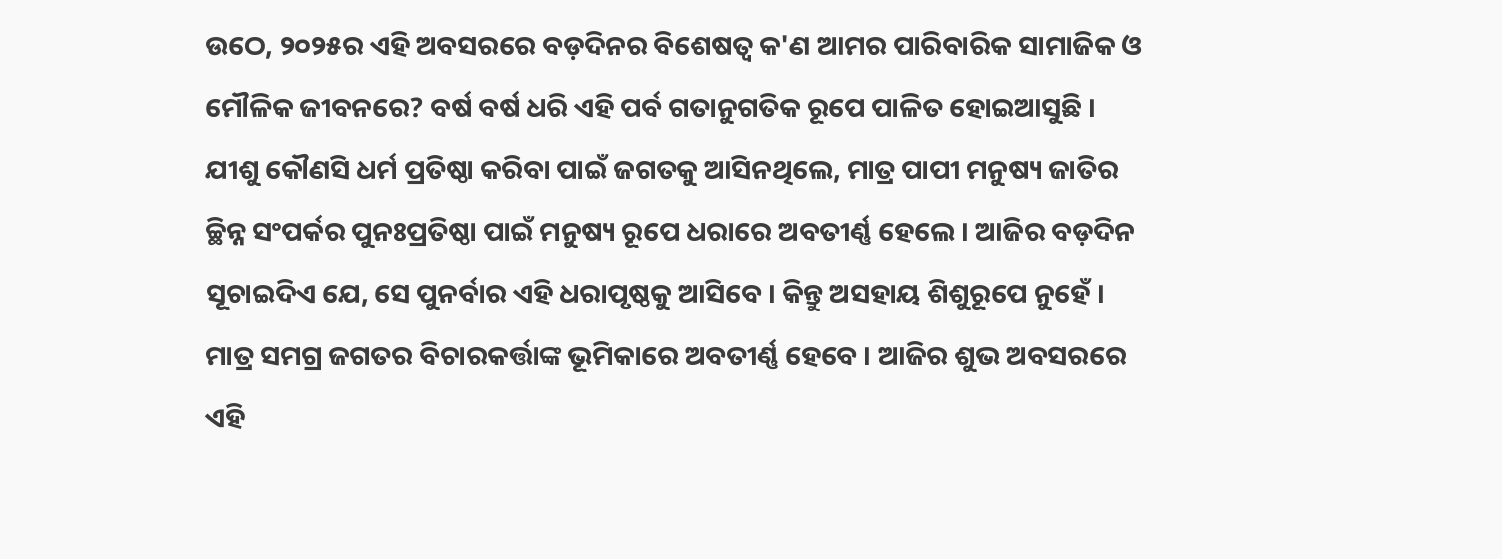ଉଠେ, ୨୦୨୫ର ଏହି ଅବସରରେ ବଡ଼ଦିନର ବିଶେଷତ୍ୱ କ'ଣ ଆମର ପାରିବାରିକ ସାମାଜିକ ଓ ମୌଳିକ ଜୀବନରେ? ବର୍ଷ ବର୍ଷ ଧରି ଏହି ପର୍ବ ଗତାନୁଗତିକ ରୂପେ ପାଳିତ ହୋଇଆସୁଛି ।
ଯୀଶୁ କୌଣସି ଧର୍ମ ପ୍ରତିଷ୍ଠା କରିବା ପାଇଁ ଜଗତକୁ ଆସିନଥିଲେ, ମାତ୍ର ପାପୀ ମନୁଷ୍ୟ ଜାତିର ଚ୍ଛିନ୍ନ ସଂପର୍କର ପୁନଃପ୍ରତିଷ୍ଠା ପାଇଁ ମନୁଷ୍ୟ ରୂପେ ଧରାରେ ଅବତୀର୍ଣ୍ଣ ହେଲେ । ଆଜିର ବଡ଼ଦିନ ସୂଚାଇଦିଏ ଯେ, ସେ ପୁନର୍ବାର ଏହି ଧରାପୃଷ୍ଠକୁ ଆସିବେ । କିନ୍ତୁ ଅସହାୟ ଶିଶୁରୂପେ ନୁହେଁ । ମାତ୍ର ସମଗ୍ର ଜଗତର ବିଚାରକର୍ତ୍ତାଙ୍କ ଭୂମିକାରେ ଅବତୀର୍ଣ୍ଣ ହେବେ । ଆଜିର ଶୁଭ ଅବସରରେ ଏହି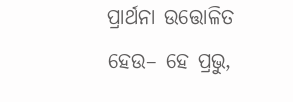ପ୍ରାର୍ଥନା ଉତ୍ତୋଳିତ ହେଉ– ହେ ପ୍ରଭୁ,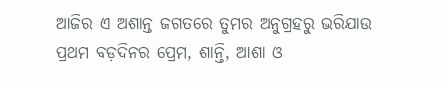ଆଜିର ଏ ଅଶାନ୍ତ ଜଗତରେ ତୁମର ଅନୁଗ୍ରହରୁ ଭରିଯାଉ ପ୍ରଥମ ବଡ଼ଦିନର ପ୍ରେମ, ଶାନ୍ତି, ଆଶା ଓ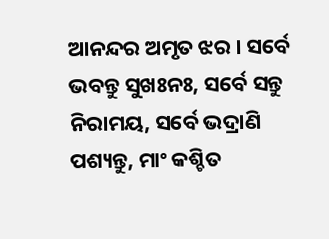ଆନନ୍ଦର ଅମୃତ ଝର । ସର୍ବେ ଭବନ୍ତୁ ସୁଖଃନଃ, ସର୍ବେ ସନ୍ତୁ ନିରାମୟ, ସର୍ବେ ଭଦ୍ରାଣି ପଶ୍ୟନ୍ତୁ, ମାଂ କଶ୍ଚିତ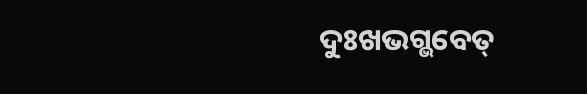ଦୁଃଖଭଗ୍ଭବେତ୍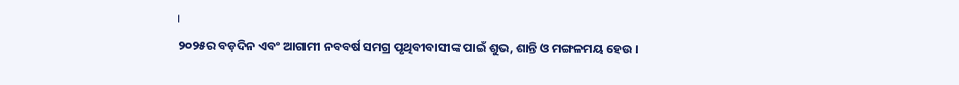।
୨୦୨୫ର ବଡ଼ଦିନ ଏବଂ ଆଗାମୀ ନବବର୍ଷ ସମଗ୍ର ପୃଥିବୀବାସୀଙ୍କ ପାଇଁ ଶୁଭ, ଶାନ୍ତି ଓ ମଙ୍ଗଳମୟ ହେଉ ।